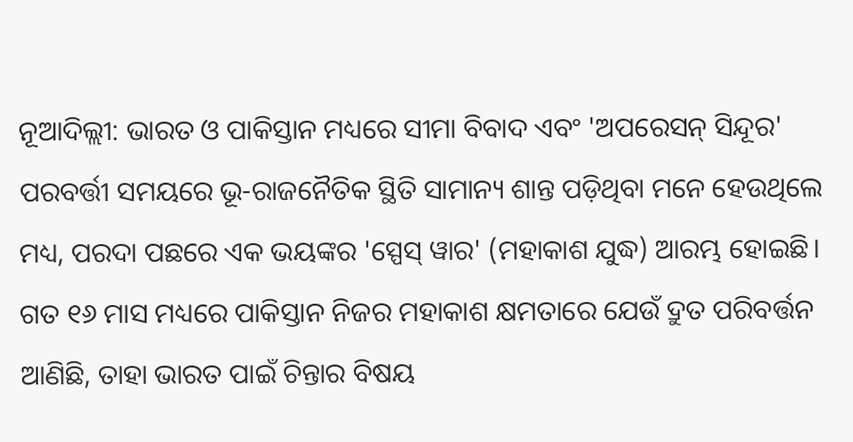ନୂଆଦିଲ୍ଲୀ: ଭାରତ ଓ ପାକିସ୍ତାନ ମଧ୍ୟରେ ସୀମା ବିବାଦ ଏବଂ 'ଅପରେସନ୍ ସିନ୍ଦୂର' ପରବର୍ତ୍ତୀ ସମୟରେ ଭୂ-ରାଜନୈତିକ ସ୍ଥିତି ସାମାନ୍ୟ ଶାନ୍ତ ପଡ଼ିଥିବା ମନେ ହେଉଥିଲେ ମଧ୍ୟ, ପରଦା ପଛରେ ଏକ ଭୟଙ୍କର 'ସ୍ପେସ୍ ୱାର' (ମହାକାଶ ଯୁଦ୍ଧ) ଆରମ୍ଭ ହୋଇଛି। ଗତ ୧୬ ମାସ ମଧ୍ୟରେ ପାକିସ୍ତାନ ନିଜର ମହାକାଶ କ୍ଷମତାରେ ଯେଉଁ ଦ୍ରୁତ ପରିବର୍ତ୍ତନ ଆଣିଛି, ତାହା ଭାରତ ପାଇଁ ଚିନ୍ତାର ବିଷୟ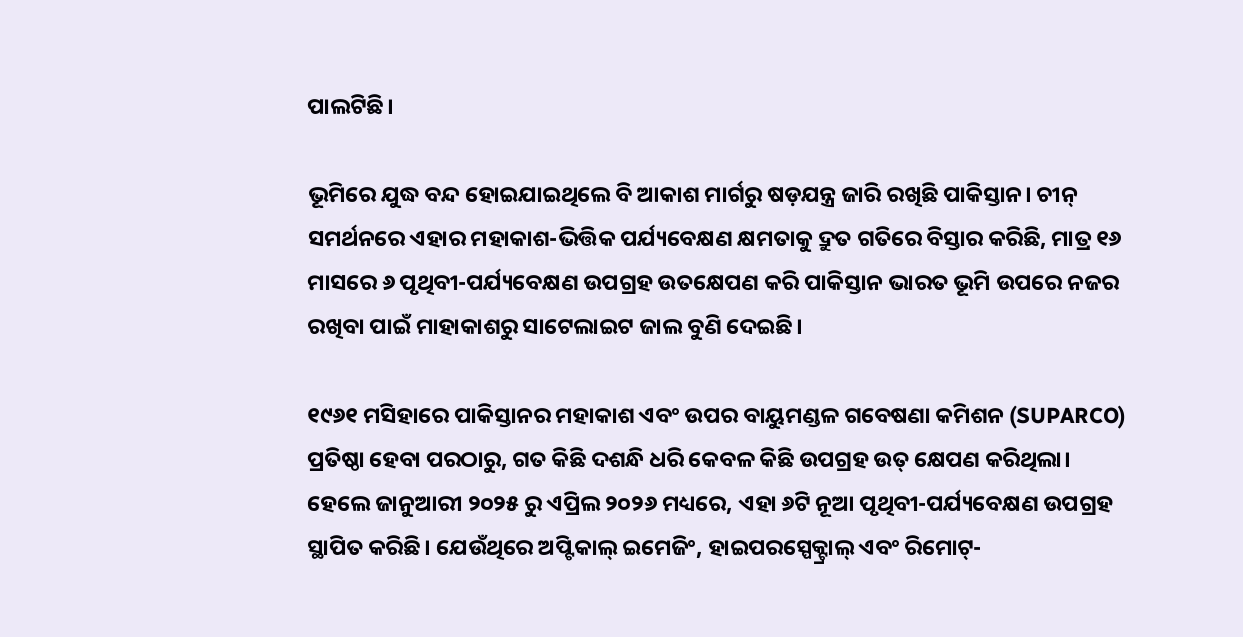ପାଲଟିଛି।

ଭୂମିରେ ଯୁଦ୍ଧ ବନ୍ଦ ହୋଇଯାଇଥିଲେ ବି ଆକାଶ ମାର୍ଗରୁ ଷଡ଼ଯନ୍ତ୍ର ଜାରି ରଖିଛି ପାକିସ୍ତାନ। ଚୀନ୍ ସମର୍ଥନରେ ଏହାର ମହାକାଶ-ଭିତ୍ତିକ ପର୍ଯ୍ୟବେକ୍ଷଣ କ୍ଷମତାକୁ ଦ୍ରୁତ ଗତିରେ ବିସ୍ତାର କରିଛି, ମାତ୍ର ୧୬ ମାସରେ ୬ ପୃଥିବୀ-ପର୍ଯ୍ୟବେକ୍ଷଣ ଉପଗ୍ରହ ଉତକ୍ଷେପଣ କରି ପାକିସ୍ତାନ ଭାରତ ଭୂମି ଉପରେ ନଜର ରଖିବା ପାଇଁ ମାହାକାଶରୁ ସାଟେଲାଇଟ ଜାଲ ବୁଣି ଦେଇଛି।

୧୯୬୧ ମସିହାରେ ପାକିସ୍ତାନର ମହାକାଶ ଏବଂ ଉପର ବାୟୁମଣ୍ଡଳ ଗବେଷଣା କମିଶନ (SUPARCO) ପ୍ରତିଷ୍ଠା ହେବା ପରଠାରୁ, ଗତ କିଛି ଦଶନ୍ଧି ଧରି କେବଳ କିଛି ଉପଗ୍ରହ ଉତ୍ କ୍ଷେପଣ କରିଥିଲା। ହେଲେ ଜାନୁଆରୀ ୨୦୨୫ ରୁ ଏପ୍ରିଲ ୨୦୨୬ ମଧ୍ୟରେ, ଏହା ୬ଟି ନୂଆ ପୃଥିବୀ-ପର୍ଯ୍ୟବେକ୍ଷଣ ଉପଗ୍ରହ ସ୍ଥାପିତ କରିଛି। ଯେଉଁଥିରେ ଅପ୍ଟିକାଲ୍ ଇମେଜିଂ, ହାଇପରସ୍ପେକ୍ଟ୍ରାଲ୍ ଏବଂ ରିମୋଟ୍-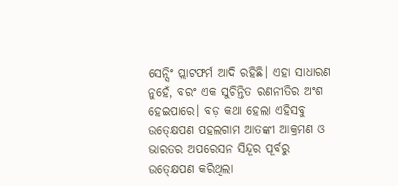ସେନ୍ସିଂ ପ୍ଲାଟଫର୍ମ ଆଦି ରହିଛି। ଏହା ସାଧାରଣ ନୁହେଁ, ବରଂ ଏକ ସୁଚିନ୍ତିତ ରଣନୀତିର ଅଂଶ ହେଇପାରେ। ବଡ଼ କଥା ହେଲା ଏହିସବୁ ଉତ୍କ୍ଷେପଣ ପହଲଗାମ ଆତଙ୍କୀ ଆକ୍ରମଣ ଓ ଭାରତର ଅପରେସନ ସିନ୍ଦୂର ପୂର୍ବରୁ ଉତ୍କ୍ଷେପଣ କରିଥିଲା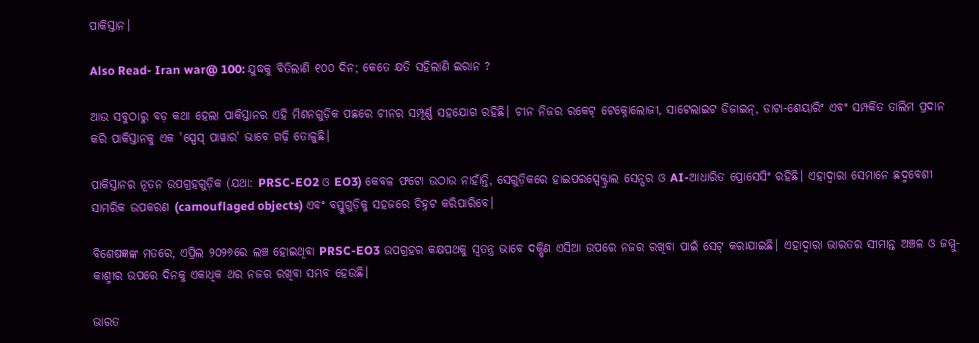ପାକିସ୍ତାନ।

Also Read- Iran war@ 100: ଯୁଦ୍ଧକୁ ବିତିଲାଣି ୧୦୦ ଦିନ; କେତେ କ୍ଷତି ସହିଲାଣି ଇରାନ ?

ଆଉ ସବୁଠାରୁ ବଡ଼ କଥା ହେଲା ପାକିସ୍ତାନର ଏହି ମିଶନଗୁଡ଼ିକ ପଛରେ ଚୀନର ସମ୍ପୂର୍ଣ୍ଣ ସହଯୋଗ ରହିଛି। ଚୀନ ନିଜର ରକେଟ୍ ଟେକ୍ନୋଲୋଜୀ, ସାଟେଲାଇଟ ଡିଜାଇନ୍, ଡାଟା-ଶେୟାରିଂ ଏବଂ ସମ୍ପର୍କିତ ତାଲିମ ପ୍ରଦାନ କରି ପାକିସ୍ତାନକୁ ଏକ 'ସ୍ପେସ୍ ପାୱାର' ଭାବେ ଗଢ଼ି ତୋଳୁଛି।

ପାକିସ୍ତାନର ନୂତନ ଉପଗ୍ରହଗୁଡ଼ିକ (ଯଥା: PRSC-EO2 ଓ EO3) କେବଳ ଫଟୋ ଉଠାଉ ନାହାଁନ୍ତି, ସେଗୁଡ଼ିକରେ ହାଇପରସ୍ପେକ୍ଟ୍ରାଲ ସେନ୍ସର ଓ AI-ଆଧାରିତ ପ୍ରୋସେସିଂ ରହିଛି। ଏହାଦ୍ୱାରା ସେମାନେ ଛଦ୍ମବେଶୀ ସାମରିକ ଉପକରଣ (camouflaged objects) ଏବଂ ବସ୍ତୁଗୁଡ଼ିକୁ ସହଜରେ ଚିହ୍ନଟ କରିପାରିବେ।

ବିଶେଷଜ୍ଞଙ୍କ ମତରେ, ଏପ୍ରିଲ ୨୦୨୬ରେ ଲଞ୍ଚ ହୋଇଥିବା PRSC-EO3 ଉପଗ୍ରହର କକ୍ଷପଥକୁ ସ୍ୱତନ୍ତ୍ର ଭାବେ ଦକ୍ଷିଣ ଏସିଆ ଉପରେ ନଜର ରଖିବା ପାଇଁ ସେଟ୍ କରାଯାଇଛି। ଏହାଦ୍ୱାରା ଭାରତର ସୀମାନ୍ତ ଅଞ୍ଚଳ ଓ ଜମ୍ମୁ-କାଶ୍ମୀର ଉପରେ ଦିନକୁ ଏକାଧିକ ଥର ନଜର ରଖିବା ସମ୍ଭବ ହେଉଛି।

ଭାରତ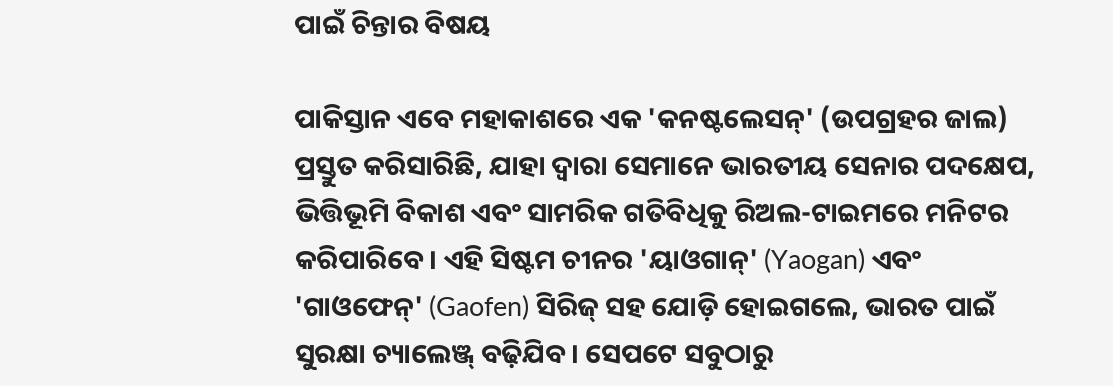ପାଇଁ ଚିନ୍ତାର ବିଷୟ

ପାକିସ୍ତାନ ଏବେ ମହାକାଶରେ ଏକ 'କନଷ୍ଟଲେସନ୍' (ଉପଗ୍ରହର ଜାଲ) ପ୍ରସ୍ତୁତ କରିସାରିଛି, ଯାହା ଦ୍ୱାରା ସେମାନେ ଭାରତୀୟ ସେନାର ପଦକ୍ଷେପ, ଭିତ୍ତିଭୂମି ବିକାଶ ଏବଂ ସାମରିକ ଗତିବିଧିକୁ ରିଅଲ-ଟାଇମରେ ମନିଟର କରିପାରିବେ। ଏହି ସିଷ୍ଟମ ଚୀନର 'ୟାଓଗାନ୍' (Yaogan) ଏବଂ 'ଗାଓଫେନ୍' (Gaofen) ସିରିଜ୍ ସହ ଯୋଡ଼ି ହୋଇଗଲେ, ଭାରତ ପାଇଁ ସୁରକ୍ଷା ଚ୍ୟାଲେଞ୍ଜ୍ ବଢ଼ିଯିବ। ସେପଟେ ସବୁଠାରୁ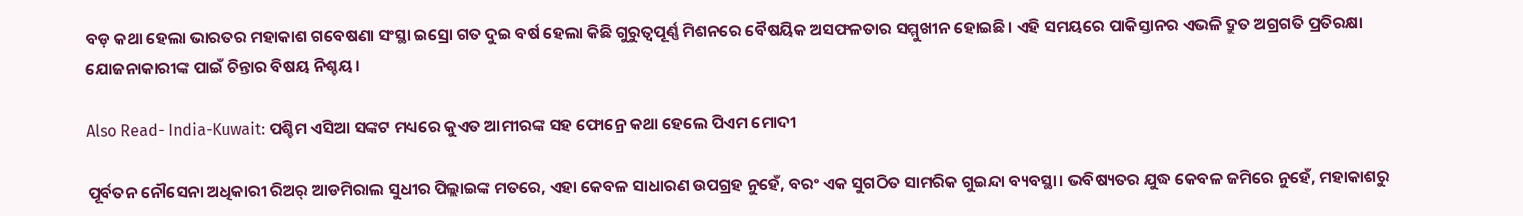ବଡ଼ କଥା ହେଲା ଭାରତର ମହାକାଶ ଗବେଷଣା ସଂସ୍ଥା ଇସ୍ରୋ ଗତ ଦୁଇ ବର୍ଷ ହେଲା କିଛି ଗୁରୁତ୍ୱପୂର୍ଣ୍ଣ ମିଶନରେ ବୈଷୟିକ ଅସଫଳତାର ସମ୍ମୁଖୀନ ହୋଇଛି। ଏହି ସମୟରେ ପାକିସ୍ତାନର ଏଭଳି ଦ୍ରୁତ ଅଗ୍ରଗତି ପ୍ରତିରକ୍ଷା ଯୋଜନାକାରୀଙ୍କ ପାଇଁ ଚିନ୍ତାର ବିଷୟ ନିଶ୍ଚୟ।

Also Read- India-Kuwait: ପଶ୍ଚିମ ଏସିଆ ସଙ୍କଟ ମଧ୍ୟରେ କୁଏତ ଆମୀରଙ୍କ ସହ ଫୋନ୍ରେ କଥା ହେଲେ ପିଏମ ମୋଦୀ

ପୂର୍ବତନ ନୌସେନା ଅଧିକାରୀ ରିଅର୍ ଆଡମିରାଲ ସୁଧୀର ପିଲ୍ଲାଇଙ୍କ ମତରେ, ଏହା କେବଳ ସାଧାରଣ ଉପଗ୍ରହ ନୁହେଁ, ବରଂ ଏକ ସୁଗଠିତ ସାମରିକ ଗୁଇନ୍ଦା ବ୍ୟବସ୍ଥା। ଭବିଷ୍ୟତର ଯୁଦ୍ଧ କେବଳ ଜମିରେ ନୁହେଁ, ମହାକାଶରୁ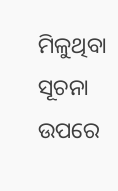ମିଳୁଥିବା ସୂଚନା ଉପରେ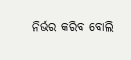ନିର୍ଭର କରିବ ବୋଲି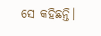ସେ କହିଛନ୍ତି।